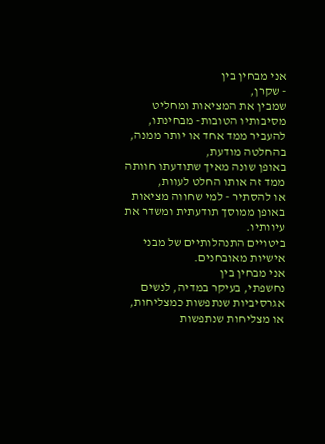אני מבחין בין
- שקרן,
שמבין את המציאות ומחליט מסיבותיו הטובות- מבחינתו,
להעביר ממד אחד או יותר ממנה,
בהחלטה מודעת,
באופן שונה מאיך שתודעתו חוותה ממד זה אותו החלט לעוות,
או להסתיר - למי שחווה מציאות באופן ממוסך תודעתית ומשדר את עיוותיו.
ביטויים התנהלותיים של מבני אישיות מאובחנים.
אני מבחין בין
נחשפתי, בעיקר במדיה, לנשים
אגרסיביות שנתפשות כמצליחות,
או מצליחות שנתפשות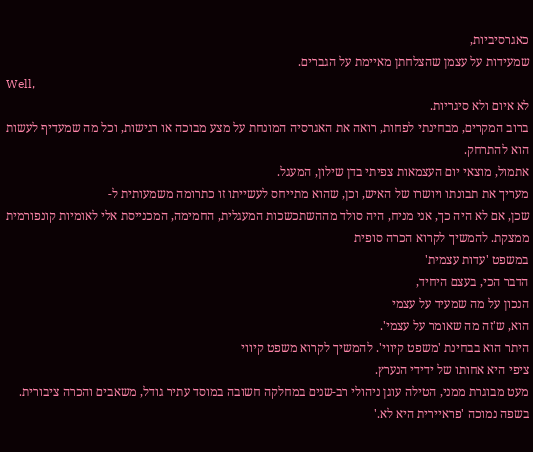כאגרסיביות,
שמעידות על עצמן שהצלחתן מאיימת על הגברים.
Well,
לא איום ולא סיגריות.
ברוב המקרים, מבחינתי לפחות, רואה את האגרסיה המונחת על מצע מבוכה או רגישות, וכל מה שמעדיף לעשות הוא להתרחק.
אתמול, מוצאי יום העצמאות צפיתי בדן שילון, המעגל.
מעריך את תבונתו ויושרו של האיש, וכן, שהוא מתייחס לעשייתו זו כתרומה משמעותית ל-
שכן, אם לא היה כך, אני מניח, היה סולד מההשתכשכות המעגלית, החמימה, המכנייסת אלי לאומיות קונפורמית ממצקת. להמשיך לקרוא הכרה סופית
במשפט 'עדות עצמית'
הדבר הכי, בעצם היחיד,
הנכון על מה שמעיד על עצמי
הוא, ש'זה מה שאומר על עצמי'.
היתר הוא בבחינת 'משפט קיווי'. להמשיך לקרוא משפט קיווי
ציפי היא אחותו של ידידי הנערץ.
מעט מבוגרת ממני, הטילה עוגן ניהולי רב-שנים במחלקה חשובה במוסד עתיר גודל, משאבים והכרה ציבורית.
בשפה נמוכה 'פראיירית היא לא.'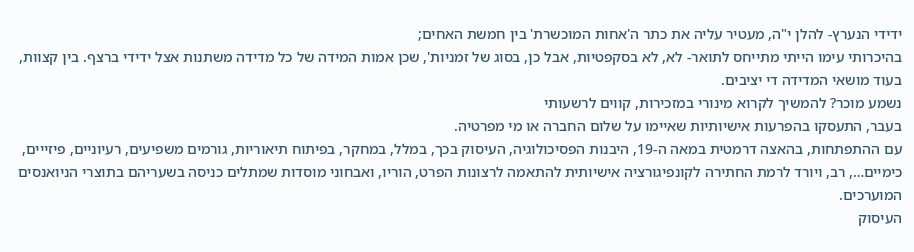ידידי הנערץ- להלן י"ה, מעטיר עליה את כתר ה'אחות המוכשרת' בין חמשת האחים;
בהיכרותי עימו הייתי מתייחס לתואר- לא, לא בסקפטיות, אבל כן, בסוג של זמניות', שכן אמות המידה של כל מדידה משתנות אצל ידידי ברצף. בין קצוות, בעוד מושאי המדידה די יציבים.
נשמע מוכר? להמשיך לקרוא מינורי במזכירות, קווים לרשעותי
בעבר, התעסקו בהפרעות אישיותיות שאיימו על שלום החברה או מי מפרטיה.
עם ההתפתחות, בהאצה דרמטית במאה ה-19, היבנות הפסיכולוגיה, העיסוק בכך, במלל, במחקר, בפיתוח תיאוריות, גורמים משפיעים, רעיוניים, פיזייים, כימיים…, רב, ויורד לרמת החתירה לקונפיגורציה אישיותית להתאמה לרצונות הפרט, הוריו, ואבחוני מוסדות שמתלים כניסה בשעריהם בתוצרי הניואנסים המוערכים.
העיסוק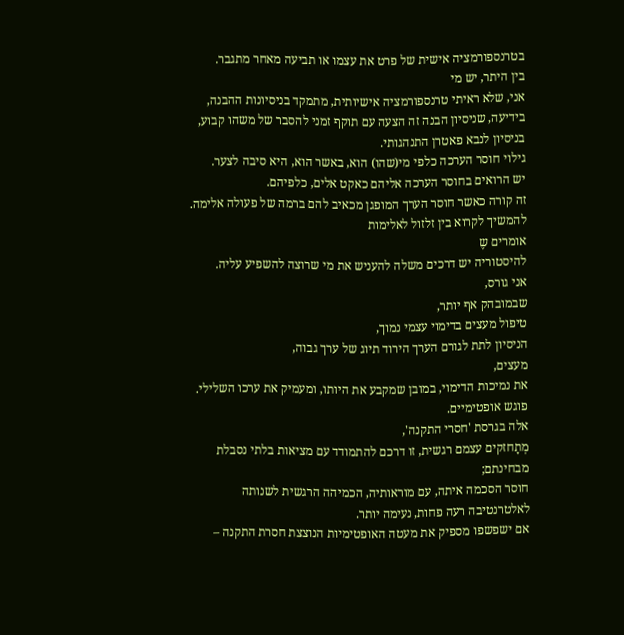בטרנספורמציה אישית של פרט את עצמו או תביעה מאחר מתגבר.
בין היתר, יש מי
אני, שלא ראיתי טרנספורמציה אישיותית, מתמקד בניסיונות ההבנה,
בידיעה, שניסיון הבנה זה הצעה עם תוקף זמני להסבר של משהו קבוע,
בניסיון לנבא פאטרן התנהגותי.
גילוי חוסר הערכה כלפי מי(שהו) הוא, באשר הוא, היא סיבה לצער.
יש הרואים בחוסר הערכה אליהם כאקט אלים, כלפיהם.
זה קורה כאשר חוסר הערך המופגן מכאיב להם ברמה של פעולה אלימה. להמשיך לקרוא בין זלזול לאלימות
אומרים שֶ
להיסטוריה יש דרכים משלה להעניש את מי שרוצה להשפיע עליה.
אני גורס,
שבמובהק אף יותר,
טיפול מעצים בדימוי עצמי נמוך,
הניסיון לתת לגורם הערך הירוד תיוג של ערך גבוה,
מעצים,
את נמיכות הדימוי, במובן שמקבע את היותו, ומעמיק את ערכו השלילי.
פוגש אופטימיים.
אלה בגרסת 'חסרי התקנה',
מְתָחזקים עצמם רגשית, זו דרכם להתמודד עם מציאות בלתי נסבלת מבחינתם;
חוסר הסכמה איתה, עם מוראותיה, הכמיהה הרגשית לשנותה לאלטרנטיבה רעה פחות, נעימה יותר.
אם ישפשפו מספיק את מעטה האופטימיות הנוצצת חסרת התקנה –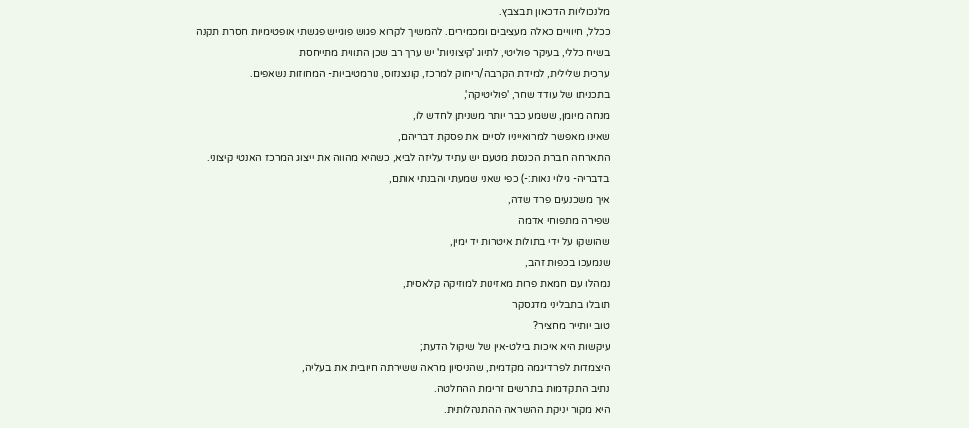מלנכוליות הדכאון תבצבץ.
ככלל, חיוויים כאלה מעציבים ומכמירים. להמשיך לקרוא פגוש פוגייש פגשתי אופטימיות חסרת תקנה
בשיח כללי, בעיקר פוליטי, לתיוג 'קיצוניות' יש ערך רב שכן התווית מתייחסת
ערכית שלילית, למידת הקרבה/ריחוק למרכז, קונצנזוס, נורמטיביות- המחוזות נשאפים.
בתכניתו של עודד שחר, 'פוליטיקה',
מנחה מיומן, ששמע כבר יותר משניתן לחדש לו,
שאינו מאפשר למרואייניו לסיים את פסקת דבריהם,
התארחה חברת הכנסת מטעם יש עתיד עליזה לביא, כשהיא מהווה את ייצוג המרכז האנטי קיצוני.
בדבריה- גילוי נאות:-) כפי שאני שמעתי והבנתי אותם,
איך משכנעים פרד שדה,
שפירה מתפוחי אדמה
שהושקו על ידי בתולות איטרות יד ימין,
שנמעכו בכפות זהב,
נמהלו עם חמאת פרות מאזינות למוזיקה קלאסית,
תובלו בתבליני מדגסקר
טוב יותייר מחציר?
עיקשות היא איכות בילט-אין של שיקול הדעת;
היצמדות לפרדיגמה מקדמית, שהניסיון מראה ששירתה חיובית את בעליה,
נתיב התקדמות בתרשים זרימת ההחלטה.
היא מקור יניקת ההשראה ההתנהלותית.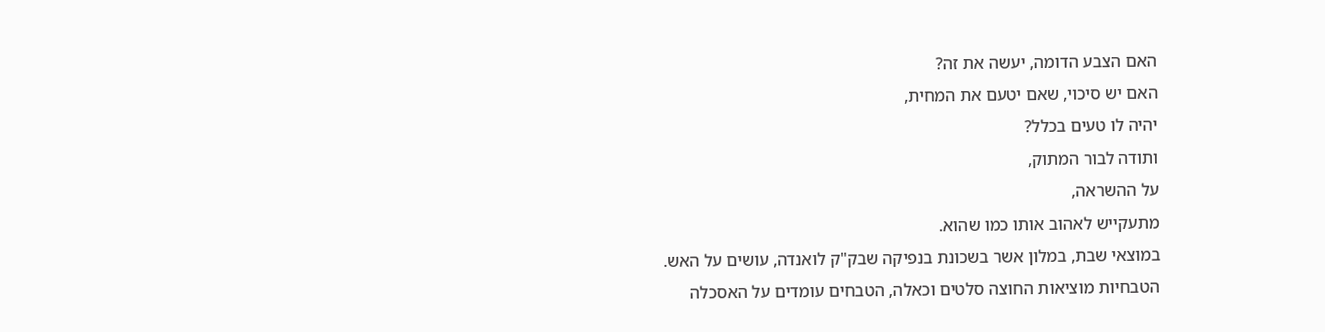האם הצבע הדומה, יעשה את זה?
האם יש סיכוי, שאם יטעם את המחית,
יהיה לו טעים בכלל?
ותודה לבור המתוק,
על ההשראה,
מתעקייש לאהוב אותו כמו שהוא.
במוצאי שבת, במלון אשר בשכונת בנפיקה שבק"ק לואנדה, עושים על האש.
הטבחיות מוציאות החוצה סלטים וכאלה, הטבחים עומדים על האסכלה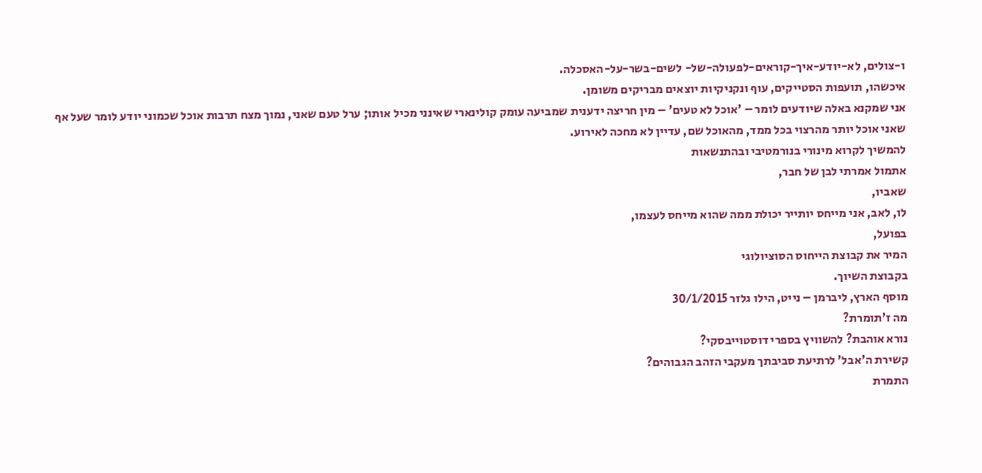ו-צולים, לא-יודע-איך-קוראים-לפעולה-של- לשים-בשר-על-האסכלה.
איכשהו, תועפות הסטייקים, עוף ונקניקיות יוצאים מבריקים משומן.
אני שמקנא באלה שיודעים לומר – 'אוכל לא טעים' – מין חריצה ידענית שמביעה עומק קולינארי שאינני מכיל אותו; ערל טעם שאני, נמוך מצח תרבות אוכל שכמוני יודע לומר שעל אף שאני אוכל יותר מהרצוי בכל ממד, מהאוכל שם, עדיין לא מחכה לאירוע.
להמשיך לקרוא מינורי בנורמטיבי ובהתנשאות
אתמול אמרתי לבן של חבר,
שאביו,
לו, לאב, אני מייחס יותייר יכולת ממה שהוא מייחס לעצמו,
בפועל,
המיר את קבוצת הייחוס הסוציולוגי
בקבוצת השיוך.
מוסף הארץ, ליברמן – נייט, הילו גלזר 30/1/2015
מה ז'תומרת?
נורא אוהבת? להשוויץ בספרי דוסטוייבסקי?
קשירת ה'אבל' לרתיעת סביבתך מעקבי הזהב הגבוהים?
התמרת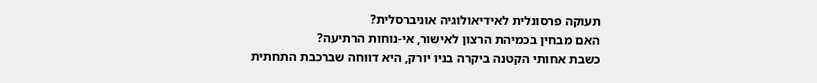תעוקה פרסונלית לאידיאולוגיה אוניברסלית?
האם מבחין בכמיהת הרצון לאישור, אי-נוחות הרתיעה?
כשבת אחותי הקטנה ביקרה בניו יורק, היא דווחה שברכבת התחתית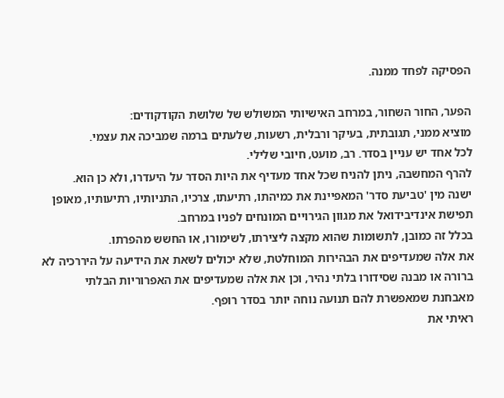הפסיקה לפחד ממנה.

הפער, החור השחור, במרחב האישיותי המשולש של שלושת הקודקודים:
מוציא ממני, תגובתית, בעיקר ורבלית, רשעות, שלעתים ברמה שמביכה את עצמי.
לכל אחד יש עניין בסדר. רב, מועט, חיובי שלילי.
להרף המחשבה, ניתן להניח שכל אחד מעדיף את היות הסדר על היעדרו, ולא כן הוא.
ישנה מין 'טביעת סדר' המאפיינת את כמיהתו, רתיעתו, צרכיו, התניותיו, רתיעותיו, מאופן תפישת אינדיבידואל את מגוון הגירויים המונחים לפניו במרחב.
בכלל זה כמובן, לתשומות שהוא מקצה ליצירתו, לשימורו, או החשש מהפרתו.
את אלה שמעדיפים את הבהירות המוחלטת, שלא יכולים לשאת את הידיעה על היררכיה לא ברורה או מבנה שסידורו בלתי נהיר, וכן את אלה שמעדיפים את האפרוריות הבלתי מאבחנת שמאפשרת להם תנועה נוחה יותר בסדר רופף.
ראיתי את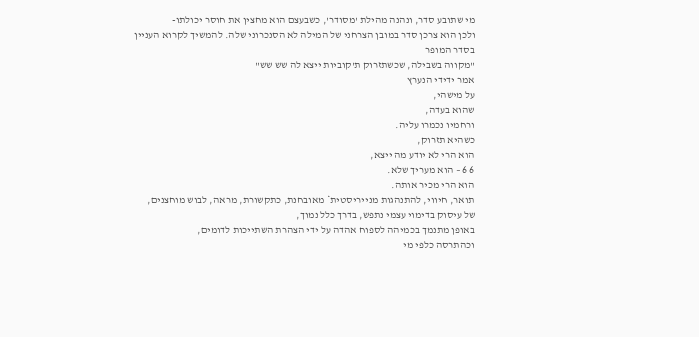מי שתובע סדר, ונהנה מהילת 'מסודר', כשבעצם הוא מחצין את חוסר יכולתו-
ולכן הוא צרכן סדר במובן הצרחני של המילה לא הסנכרוני שלה. להמשיך לקרוא העניין בסדר המופר
"מקווה בשבילה, שכשתזרוק ת'קוביות ייצא לה שש שש"
אמר ידידי הנערץ
על מישהי,
שהוא בעדה,
ורחמיו נכמרו עליה.
כשהיא תזרוק,
הוא הרי לא יודע מה ייצא,
6 6 – הוא מעריך שלא.
הוא הרי מכיר אותה.
תואר, חיווי, להתנהגות מנייריסטית* מאובחנת, כתקשורת, מראה, לבוש מוחצנים,
של עיסוק בדימוי עצמי נתפש, בדרך כלל נמוך,
באופן מתנמך בכמיהה לספוח אהדה על ידי הצהרת השתייכות לדומים,
וכהתרסה כלפי מי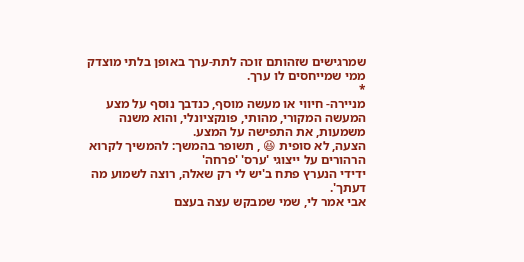שמרגישים שזהותם זוכה לתת-ערך באופן בלתי מוצדק ממי שמייחסים לו ערך.
*
מניירה- חיווי או מעשה מוסף, כנדבך נוסף על מצע המעשה המקורי, מהותי, פונקציונלי, והוא משנה משמעות, את התפישה על המצע.
הצעה, לא סופית 😆 , תשופר בהמשך: להמשיך לקרוא הרהורים על ייצוגי 'ערס' 'פרחה'
ידידי הנערץ פתח ב'יש לי רק שאלה, רוצה לשמוע מה דעתך'.
אבי אמר לי, שמי שמבקש עצה בעצם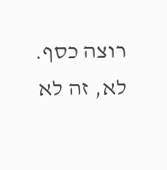רוצה כסף.
לא, זה לא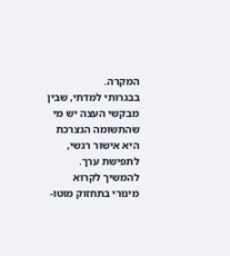המקרה.
בבגרותי למדתי, שבין מבקשי העצה יש מי שהתשומה הנצרכת היא אישור רגשי, לתפישת ערך. להמשיך לקרוא מינורי בתחזוק מוטו-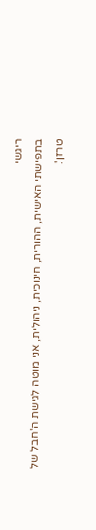ריגשי
בתפישתי האישית, ההורית, חינוכית, ניהולית, אני מוטה לגישת ה'חבל של טרזן'.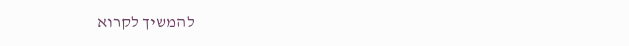להמשיך לקרוא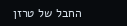החבל של טרזן